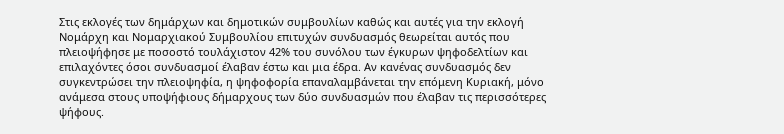Στις εκλογές των δημάρχων και δημοτικών συμβουλίων καθώς και αυτές για την εκλογή Nομάρχη και Νομαρχιακού Συμβουλίου επιτυχών συνδυασμός θεωρείται αυτός που πλειοψήφησε με ποσοστό τουλάχιστον 42% του συνόλου των έγκυρων ψηφοδελτίων και επιλαχόντες όσοι συνδυασμοί έλαβαν έστω και μια έδρα. Αν κανένας συνδυασμός δεν συγκεντρώσει την πλειοψηφία, η ψηφοφορία επαναλαμβάνεται την επόμενη Κυριακή, μόνο ανάμεσα στους υποψήφιους δήμαρχους των δύο συνδυασμών που έλαβαν τις περισσότερες ψήφους.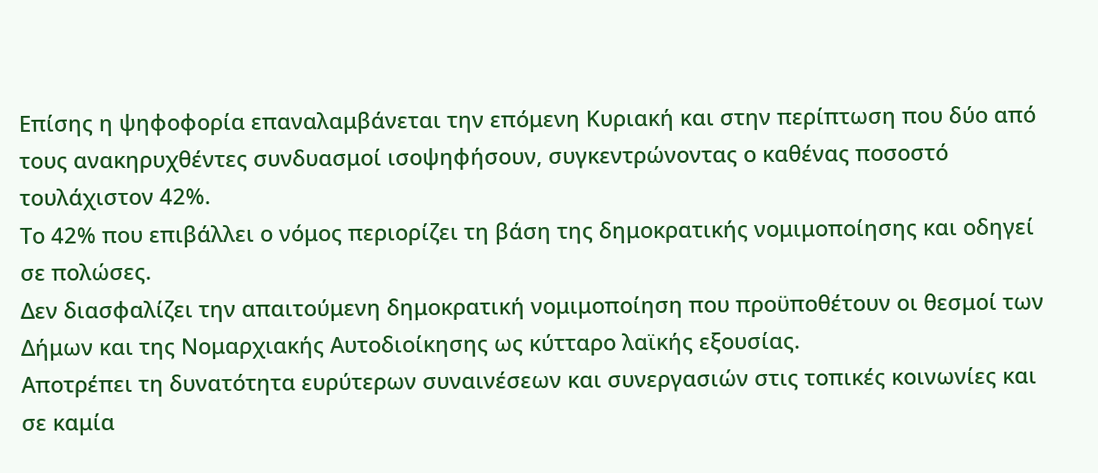Επίσης η ψηφοφορία επαναλαμβάνεται την επόμενη Κυριακή και στην περίπτωση που δύο από τους ανακηρυχθέντες συνδυασμοί ισοψηφήσουν, συγκεντρώνοντας ο καθένας ποσοστό τουλάχιστον 42%.
Το 42% που επιβάλλει ο νόμος περιορίζει τη βάση της δημοκρατικής νομιμοποίησης και οδηγεί σε πολώσες.
Δεν διασφαλίζει την απαιτούμενη δημοκρατική νομιμοποίηση που προϋποθέτουν οι θεσμοί των Δήμων και της Νομαρχιακής Αυτοδιοίκησης ως κύτταρο λαϊκής εξουσίας.
Αποτρέπει τη δυνατότητα ευρύτερων συναινέσεων και συνεργασιών στις τοπικές κοινωνίες και σε καμία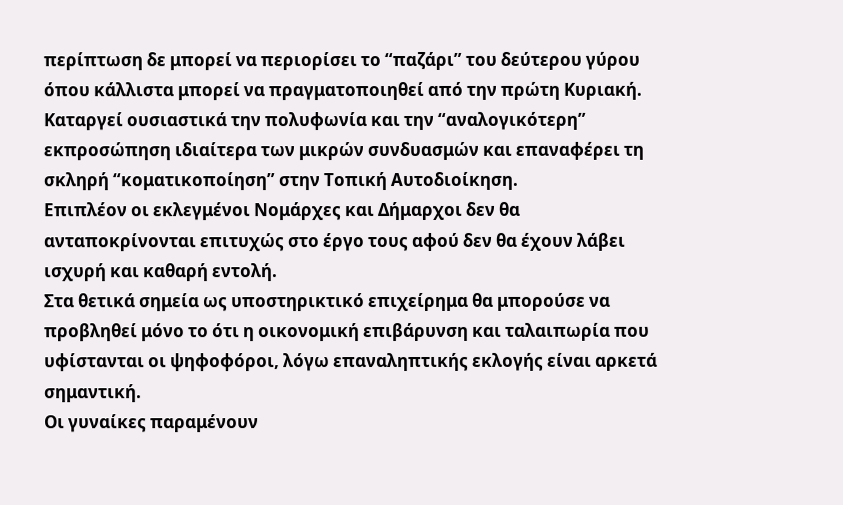περίπτωση δε μπορεί να περιορίσει το “παζάρι” του δεύτερου γύρου όπου κάλλιστα μπορεί να πραγματοποιηθεί από την πρώτη Κυριακή.
Καταργεί ουσιαστικά την πολυφωνία και την “αναλογικότερη” εκπροσώπηση ιδιαίτερα των μικρών συνδυασμών και επαναφέρει τη σκληρή “κοματικοποίηση” στην Τοπική Αυτοδιοίκηση.
Επιπλέον οι εκλεγμένοι Νομάρχες και Δήμαρχοι δεν θα ανταποκρίνονται επιτυχώς στο έργο τους αφού δεν θα έχουν λάβει ισχυρή και καθαρή εντολή.
Στα θετικά σημεία ως υποστηρικτικό επιχείρημα θα μπορούσε να προβληθεί μόνο το ότι η οικονομική επιβάρυνση και ταλαιπωρία που υφίστανται οι ψηφοφόροι, λόγω επαναληπτικής εκλογής είναι αρκετά σημαντική.
Οι γυναίκες παραμένουν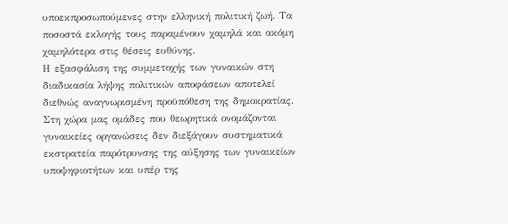υποεκπροσωπούμενες στην ελληνική πολιτική ζωή. Τα ποσοστά εκλογής τους παραμένουν χαμηλά και ακόμη χαμηλότερα στις θέσεις ευθύνης.
Η εξασφάλιση της συμμετοχής των γυναικών στη διαδικασία λήψης πολιτικών αποφάσεων αποτελεί διεθνώς αναγνωρισμένη προϋπόθεση της δημοκρατίας.
Στη χώρα μας ομάδες που θεωρητικά ονομάζονται γυναικείες οργανώσεις δεν διεξάγουν συστηματικά εκστρατεία παρότρυνσης της αύξησης των γυναικείων υποψηφιοτήτων και υπέρ της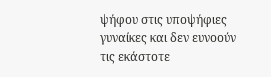ψήφου στις υποψήφιες γυναίκες και δεν ευνοούν τις εκάστοτε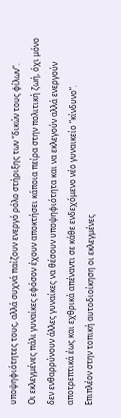υποψηφιότητες τους, αλλά συχνά παίζουν ενεργό ρόλο στήριξης των “δικών τους φίλων”.
Οι εκλεγμένες πάλι γυναίκες εφόσον έχουν αποκτήσει κάποια πείρα στην πολιτική ζωή, όχι μόνο δεν ενθαρρύνουν άλλες γυναίκες να θέσουν υποψηφιότητα και να εκλεγούν αλλά ενεργούν αποτρεπτικά έως και εχθρικά απέναντι σε κάθε ενδεχόμενο νέο γυναικείο “κίνδυνο”.
Επιπλέον στην τοπική αυτοδιοίκηση οι εκλεγμένες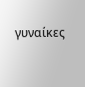γυναίκες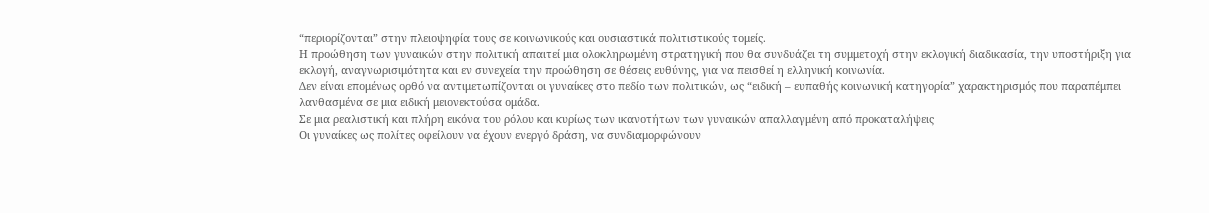“περιορίζονται” στην πλειοψηφία τους σε κοινωνικούς και ουσιαστικά πολιτιστικούς τομείς.
Η προώθηση των γυναικών στην πολιτική απαιτεί μια ολοκληρωμένη στρατηγική που θα συνδυάζει τη συμμετοχή στην εκλογική διαδικασία, την υποστήριξη για εκλογή, αναγνωρισιμότητα και εν συνεχεία την προώθηση σε θέσεις ευθύνης, για να πεισθεί η ελληνική κοινωνία.
Δεν είναι επομένως ορθό να αντιμετωπίζονται οι γυναίκες στο πεδίο των πολιτικών, ως “ειδική – ευπαθής κοινωνική κατηγορία” χαρακτηρισμός που παραπέμπει λανθασμένα σε μια ειδική μειονεκτούσα ομάδα.
Σε μια ρεαλιστική και πλήρη εικόνα του ρόλου και κυρίως των ικανοτήτων των γυναικών απαλλαγμένη από προκαταλήψεις
Οι γυναίκες ως πολίτες οφείλουν να έχουν ενεργό δράση, να συνδιαμορφώνουν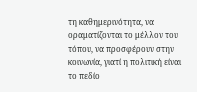τη καθημερινότητα, να οραματίζονται το μέλλον του τόπου, να προσφέρουν στην κοινωνία, γιατί η πολιτική είναι το πεδίο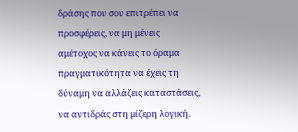δράσης που σου επιτρέπει να προσφέρεις, να μη μένεις αμέτοχος να κάνεις το όραμα πραγματικότητα να έχεις τη δύναμη να αλλάζεις καταστάσεις, να αντιδράς στη μίζερη λογική.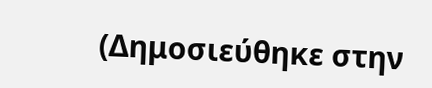(Δημοσιεύθηκε στην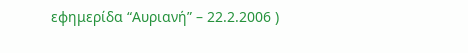εφημερίδα “Αυριανή” – 22.2.2006 )